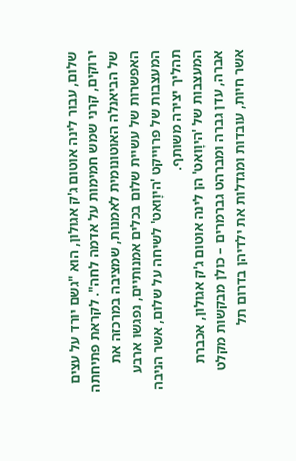שלום, עבור לינה אוטום ג'ק אגולון, הוא "גשם יורד על עצים ירוקים, קרני שמש חמימות על אדמה לחה". לקראת פתיחתה של הביאנלה האוטונומית לאמנות, שמציבה במרכזה את האפשרות של עשיית שלום בכלים אמנותיים, נפגשו ארבע המעצבות של פרוייקט 'היוָואט' לשיחה על שלום, אשר הניבה תהליך יצירה משותף.
המעצבות של 'היוָואט' הן לינה אוטום ג'ק אגולון, אכברת אברה, עדן גברה ומברהט גברמרים – כולן מבקשות מקלט אשר חיות, עובדות ומגדלות את ילדיהן בדרום תל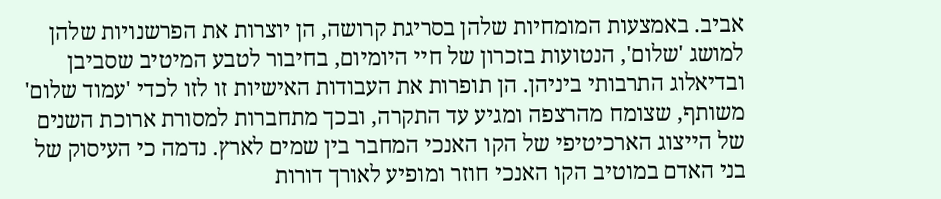אביב. באמצעות המומחיות שלהן בסריגת קרושה, הן יוצרות את הפרשנויות שלהן למושג 'שלום', הנטועות בזכרון של חיי היומיום, בחיבור לטבע המיטיב שסביבן ובדיאלוג התרבותי ביניהן. הן תופרות את העבודות האישיות זו לזו לכדי 'עמוד שלום' משותף, שצומח מהרצפה ומגיע עד התקרה, ובכך מתחברות למסורת ארוכת השנים של הייצוג הארכיטיפי של הקו האנכי המחבר בין שמים לארץ. נדמה כי העיסוק של בני האדם במוטיב הקו האנכי חוזר ומופיע לאורך דורות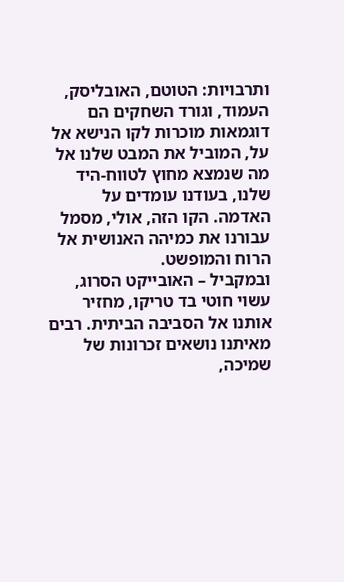ותרבויות: הטוטם, האובליסק, העמוד, וגורד השחקים הם דוגמאות מוכרות לקו הנישא אל על, המוביל את המבט שלנו אל מה שנמצא מחוץ לטווח-היד שלנו, בעודנו עומדים על האדמה. הקו הזה, אולי, מסמל עבורנו את כמיהה האנושית אל הרוח והמופשט.
ובמקביל – האובייקט הסרוג, עשוי חוטי בד טריקו, מחזיר אותנו אל הסביבה הביתית. רבים מאיתנו נושאים זכרונות של שמיכה,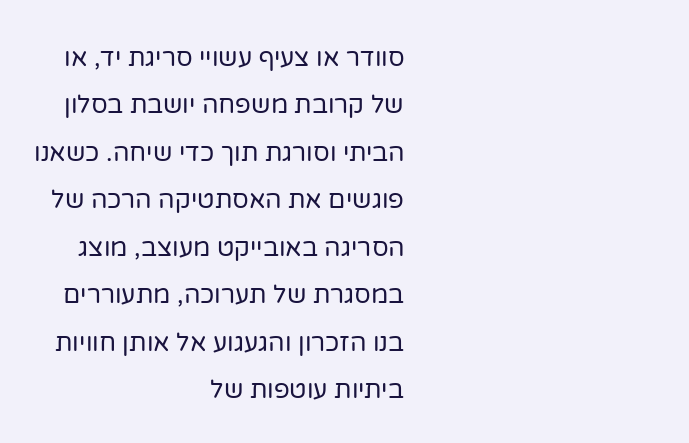סוודר או צעיף עשויי סריגת יד, או של קרובת משפחה יושבת בסלון הביתי וסורגת תוך כדי שיחה. כשאנו פוגשים את האסתטיקה הרכה של הסריגה באובייקט מעוצב, מוצג במסגרת של תערוכה, מתעוררים בנו הזכרון והגעגוע אל אותן חוויות ביתיות עוטפות של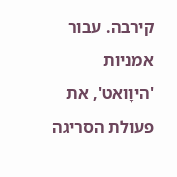קירבה. עבור אמניות 'היוָואט', את פעולת הסריגה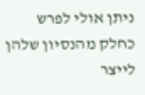ניתן אולי לפרש כחלק מהנסיון שלהן לייצר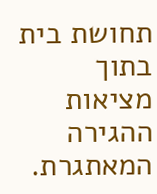תחושת בית בתוך מציאות ההגירה המאתגרת.